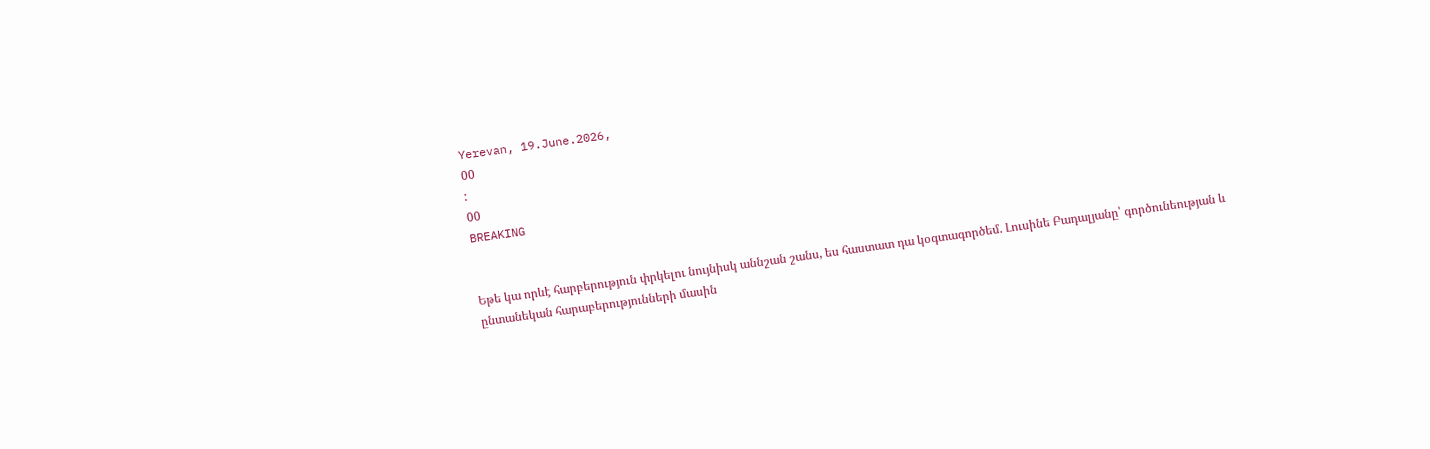Yerevan, 19.June.2026,
00
:
00
BREAKING


Եթե կա որևէ հարբերություն փրկելու նույնիսկ աննշան շանս, ես հաստատ դա կօգտագործեմ. Լուսինե Բադալյանը՝ գործունեության և ընտանեկան հարաբերությունների մասին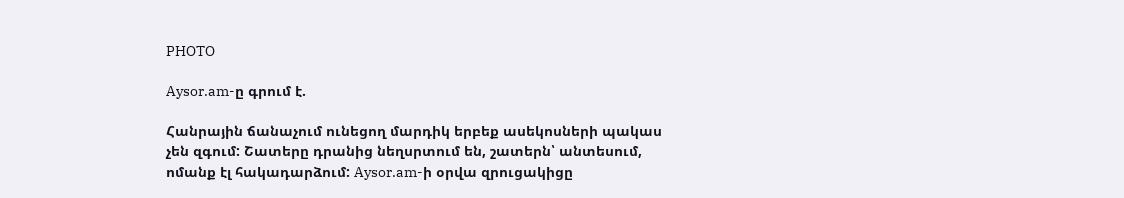PHOTO

Aysor.am-ը գրում է.

Հանրային ճանաչում ունեցող մարդիկ երբեք ասեկոսների պակաս չեն զգում: Շատերը դրանից նեղսրտում են, շատերն՝ անտեսում, ոմանք էլ հակադարձում: Aysor.am-ի օրվա զրուցակիցը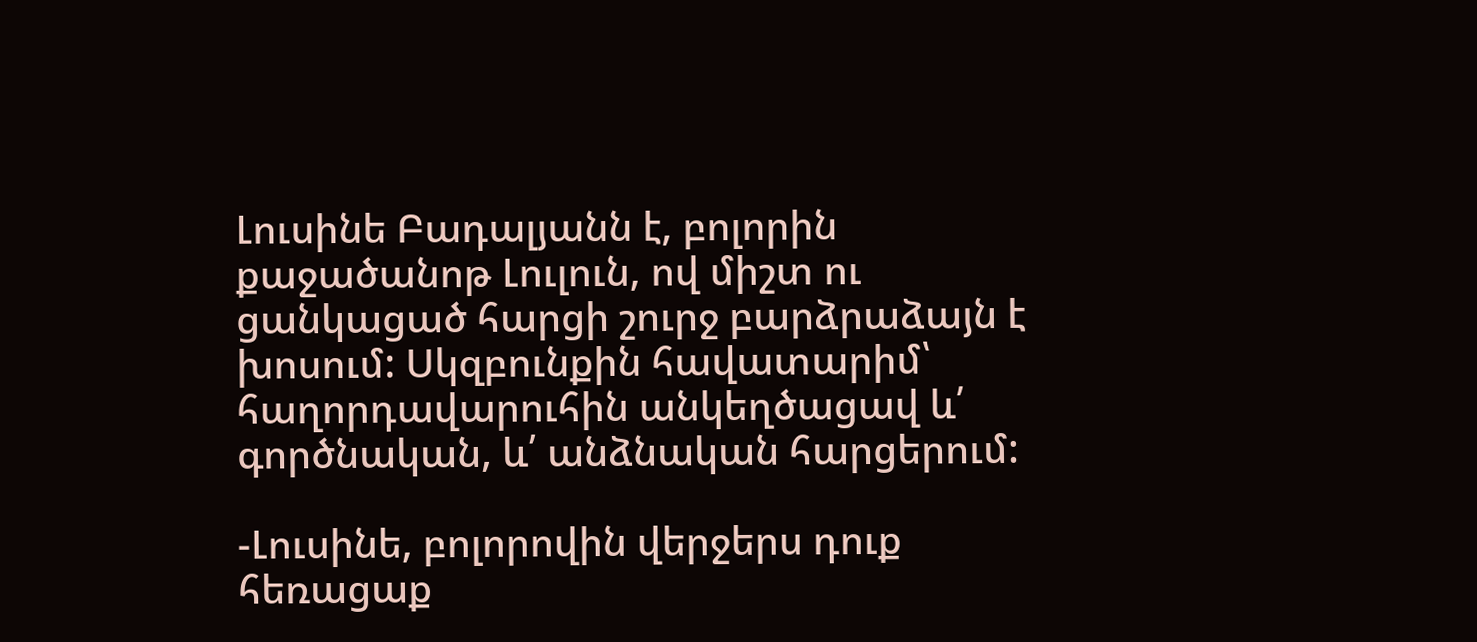Լուսինե Բադալյանն է, բոլորին քաջածանոթ Լուլուն, ով միշտ ու ցանկացած հարցի շուրջ բարձրաձայն է խոսում: Սկզբունքին հավատարիմ՝ հաղորդավարուհին անկեղծացավ և՛ գործնական, և՛ անձնական հարցերում:

-Լուսինե, բոլորովին վերջերս դուք հեռացաք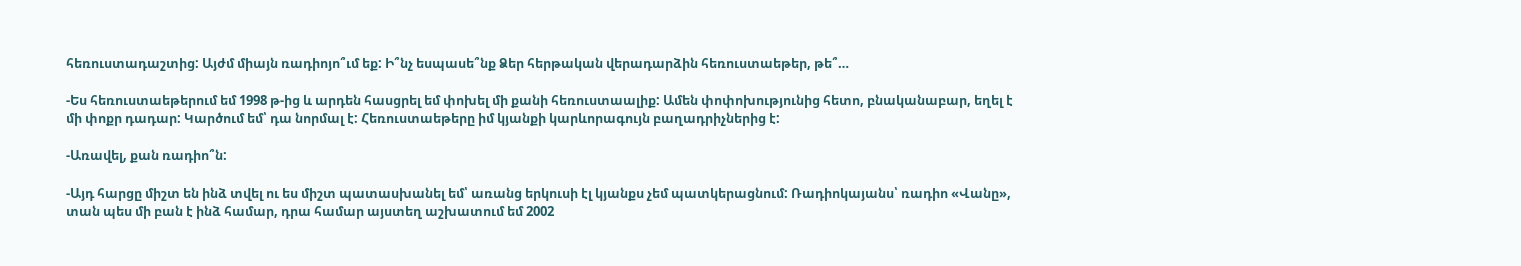հեռուստադաշտից: Այժմ միայն ռադիոյո՞ւմ եք: Ի՞նչ եսպասե՞նք Ձեր հերթական վերադարձին հեռուստաեթեր, թե՞…

-Ես հեռուստաեթերում եմ 1998 թ-ից և արդեն հասցրել եմ փոխել մի քանի հեռուստաալիք: Ամեն փոփոխությունից հետո, բնականաբար, եղել է մի փոքր դադար: Կարծում եմ՝ դա նորմալ է: Հեռուստաեթերը իմ կյանքի կարևորագույն բաղադրիչներից է:

-Առավել, քան ռադիո՞ն:

-Այդ հարցը միշտ են ինձ տվել ու ես միշտ պատասխանել եմ՝ առանց երկուսի էլ կյանքս չեմ պատկերացնում: Ռադիոկայանս՝ ռադիո «Վանը», տան պես մի բան է ինձ համար, դրա համար այստեղ աշխատում եմ 2002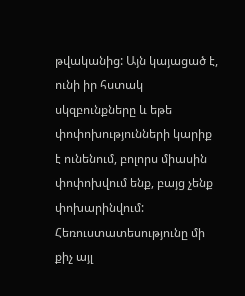թվականից: Այն կայացած է, ունի իր հստակ սկզբունքները և եթե փոփոխությունների կարիք է ունենում, բոլորս միասին փոփոխվում ենք, բայց չենք փոխարինվում: Հեռուստատեսությունը մի քիչ այլ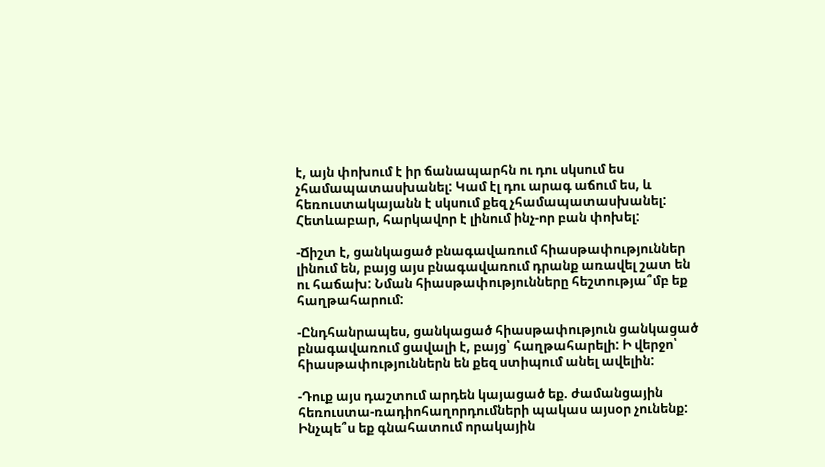է, այն փոխում է իր ճանապարհն ու դու սկսում ես չհամապատասխանել: Կամ էլ դու արագ աճում ես, և հեռուստակայանն է սկսում քեզ չհամապատասխանել: Հետևաբար, հարկավոր է լինում ինչ-որ բան փոխել:

-Ճիշտ է, ցանկացած բնագավառում հիասթափություններ լինում են, բայց այս բնագավառում դրանք առավել շատ են ու հաճախ: Նման հիասթափությունները հեշտությա՞մբ եք հաղթահարում:

-Ընդհանրապես, ցանկացած հիասթափություն ցանկացած բնագավառում ցավալի է, բայց՝ հաղթահարելի: Ի վերջո՝ հիասթափություններն են քեզ ստիպում անել ավելին:

-Դուք այս դաշտում արդեն կայացած եք. ժամանցային հեռուստա-ռադիոհաղորդումների պակաս այսօր չունենք: Ինչպե՞ս եք գնահատում որակային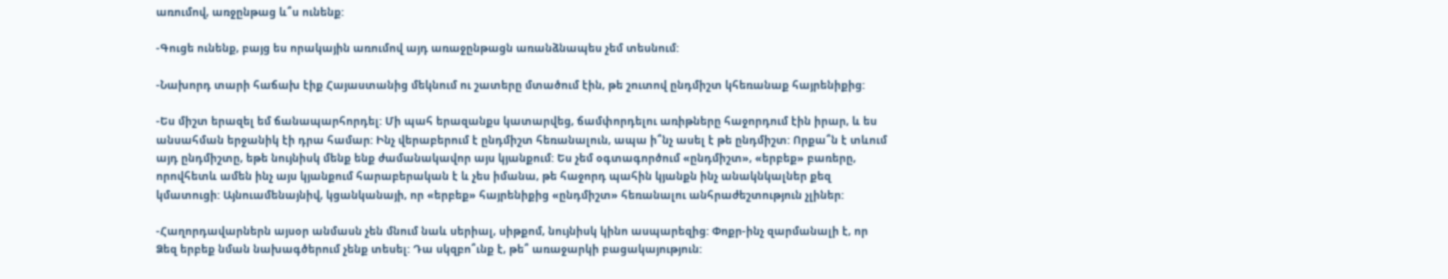առումով, առջընթաց և՞ս ունենք:

-Գուցե ունենք, բայց ես որակային առումով այդ առաջընթացն առանձնապես չեմ տեսնում:

-Նախորդ տարի հաճախ էիք Հայաստանից մեկնում ու շատերը մտածում էին, թե շուտով ընդմիշտ կհեռանաք հայրենիքից:

-Ես միշտ երազել եմ ճանապարհորդել: Մի պահ երազանքս կատարվեց, ճամփորդելու առիթները հաջորդում էին իրար, և ես անսահման երջանիկ էի դրա համար: Ինչ վերաբերում է ընդմիշտ հեռանալուն, ապա ի՞նչ ասել է թե ընդմիշտ: Որքա՞ն է տևում այդ ընդմիշտը, եթե նույնիսկ մենք ենք ժամանակավոր այս կյանքում: Ես չեմ օգտագործում «ընդմիշտ», «երբեք» բառերը, որովհետև ամեն ինչ այս կյանքում հարաբերական է և չես իմանա, թե հաջորդ պահին կյանքն ինչ անակնկալներ քեզ կմատուցի: Այնուամենայնիվ, կցանկանայի, որ «երբեք» հայրենիքից «ընդմիշտ» հեռանալու անհրաժեշտություն չլիներ:

-Հաղորդավարներն այսօր անմասն չեն մնում նաև սերիալ, սիթքոմ, նույնիսկ կինո ասպարեզից: Փոքր-ինչ զարմանալի է, որ Ձեզ երբեք նման նախագծերում չենք տեսել: Դա սկզբո՞ւնք է, թե՞ առաջարկի բացակայություն: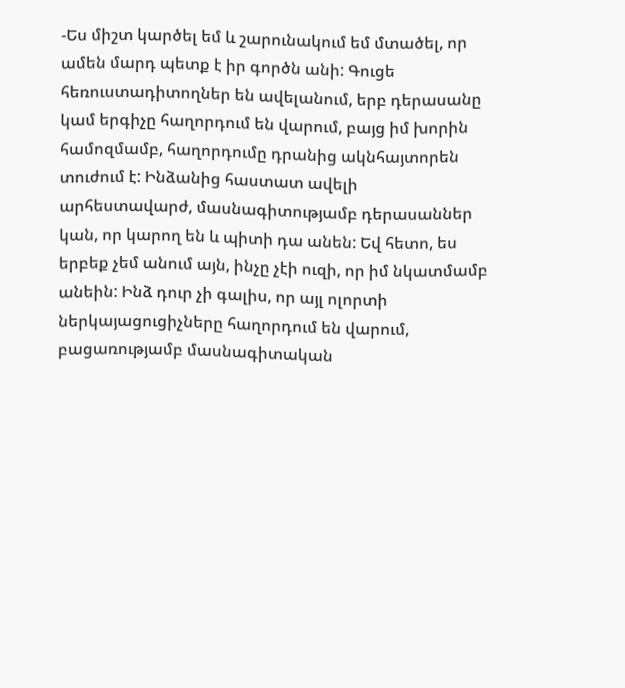-Ես միշտ կարծել եմ և շարունակում եմ մտածել, որ ամեն մարդ պետք է իր գործն անի: Գուցե հեռուստադիտողներ են ավելանում, երբ դերասանը կամ երգիչը հաղորդում են վարում, բայց իմ խորին համոզմամբ, հաղորդումը դրանից ակնհայտորեն տուժում է: Ինձանից հաստատ ավելի արհեստավարժ, մասնագիտությամբ դերասաններ կան, որ կարող են և պիտի դա անեն: Եվ հետո, ես երբեք չեմ անում այն, ինչը չէի ուզի, որ իմ նկատմամբ անեին: Ինձ դուր չի գալիս, որ այլ ոլորտի ներկայացուցիչները հաղորդում են վարում, բացառությամբ մասնագիտական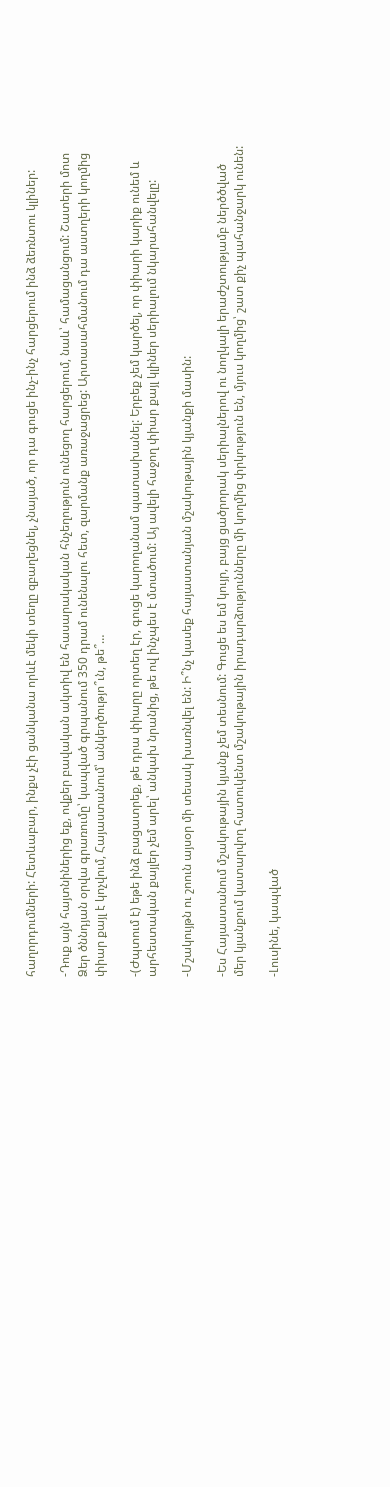հաղորդումների: Հետևաբար, ինքս չէի ցանկանա որևէ մեկի տեղը զբաղեցնել, չնայած, որ դա գուցե ինչ-ինչ հարցերում ինձ ձեռնտու կլիներ:

-Դուք այն հայտնիներից եք, ովքեր բավական ակտիվ են հասարակական հնչեղություն ունեցող հարցերում, նաև՝ համացանցում: Շատերի մոտ Ձեր ծննդյան օրվա գրառումը՝ կապված գրպանում 350 դրամ ունենալու հետ, զարմանք առաջացրեց: Արտասահմանում դա աստղերի կողմից փիար քայլ է կոչվում, Հայաստանում՝ անկեղծությո՞ւն, թե՞…

-(Ժպտում է) եթե ինձ բացատրեք, թե դրա փիարը որտեղ էր, գուցե կարողանամ պատասխանել: Երբեք չեմ կարծել, որ փիարի կարիք ունեմ և արհեստական քայլեր չեմ արել՝ անկախ նրանից, թե ով ինչպես է մտածում: Այ ավելի հաջող փիար քայլ կլիներ սերիալում նկարահանվելը:

-Մշակույթն ու շոուն այսօր մի տեսակ խառնվել են: Ի՞նչ կասեք հայաստանյան մշակութային կյանքի մասին:

-Ես Հայաստանում մշակութային կյանք չեմ տեսնում: Գուցե ես եմ կույր, բայց ցածրորակ սերիալներով ու նողկալի երաժշտությամբ ներծծված մեր կյանքում կատարվող հատուկենտ մշակութային իրադարձությունները մի կողմից փրկություն են, մյուս կողմից՝ շատ քիչ պահանջարկ ունեն:

-Լուսինե, կապված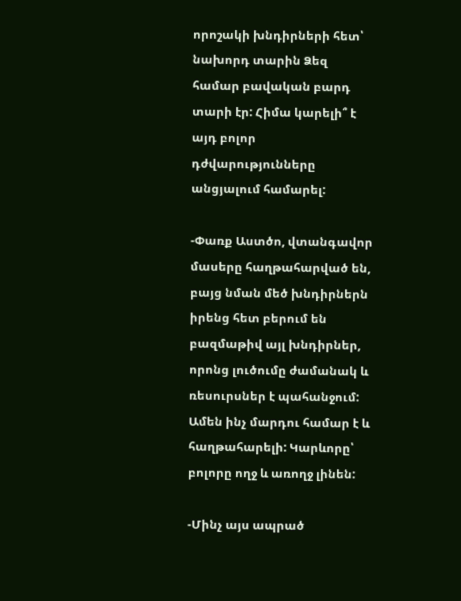որոշակի խնդիրների հետ՝ նախորդ տարին Ձեզ համար բավական բարդ տարի էր: Հիմա կարելի՞ է այդ բոլոր դժվարությունները անցյալում համարել:

-Փառք Աստծո, վտանգավոր մասերը հաղթահարված են, բայց նման մեծ խնդիրներն իրենց հետ բերում են բազմաթիվ այլ խնդիրներ, որոնց լուծումը ժամանակ և ռեսուրսներ է պահանջում: Ամեն ինչ մարդու համար է և հաղթահարելի: Կարևորը՝ բոլորը ողջ և առողջ լինեն:

-Մինչ այս ապրած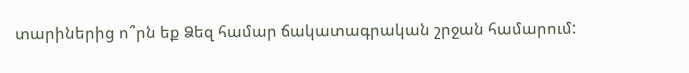տարիներից ո՞րն եք Ձեզ համար ճակատագրական շրջան համարում: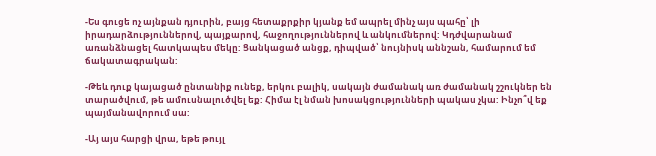-Ես գուցե ոչ այնքան դյուրին, բայց հետաքրքիր կյանք եմ ապրել մինչ այս պահը՝ լի իրադարձություններով, պայքարով, հաջողություններով և անկումներով: Կդժվարանամ առանձնացել հատկապես մեկը: Ցանկացած անցք, դիպված՝ նույնիսկ աննշան, համարում եմ ճակատագրական:

-Թեև դուք կայացած ընտանիք ունեք, երկու բալիկ, սակայն ժամանակ առ ժամանակ շշուկներ են տարածվում, թե ամուսնալուծվել եք: Հիմա էլ նման խոսակցությունների պակաս չկա: Ինչո՞վ եք պայմանավորում սա:

-Այ այս հարցի վրա, եթե թույլ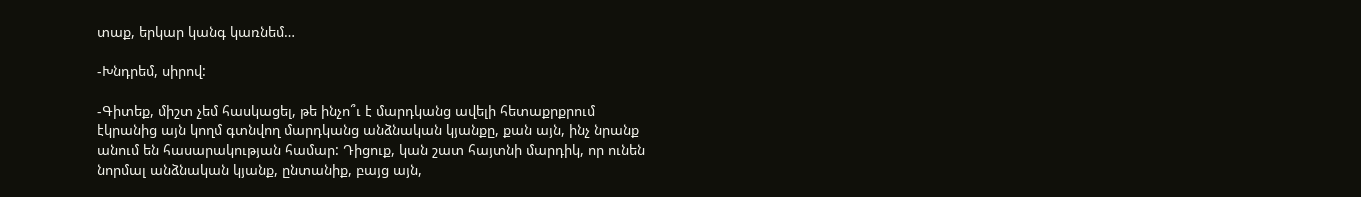տաք, երկար կանգ կառնեմ…

-Խնդրեմ, սիրով:

-Գիտեք, միշտ չեմ հասկացել, թե ինչո՞ւ է մարդկանց ավելի հետաքրքրում էկրանից այն կողմ գտնվող մարդկանց անձնական կյանքը, քան այն, ինչ նրանք անում են հասարակության համար: Դիցուք, կան շատ հայտնի մարդիկ, որ ունեն նորմալ անձնական կյանք, ընտանիք, բայց այն,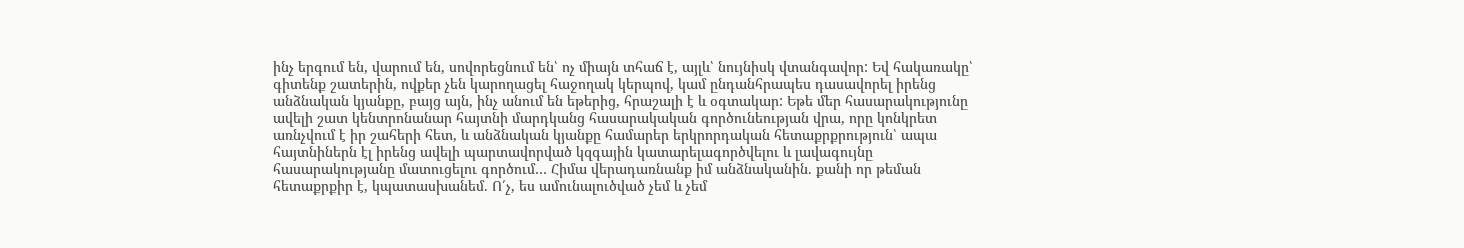ինչ երգում են, վարում են, սովորեցնում են՝ ոչ միայն տհաճ է, այլև՝ նույնիսկ վտանգավոր: Եվ հակառակը՝ գիտենք շատերին, ովքեր չեն կարողացել հաջողակ կերպով, կամ ընդանհրապես դասավորել իրենց անձնական կյանքը, բայց այն, ինչ անում են եթերից, հրաշալի է և օգտակար: Եթե մեր հասարակությունը ավելի շատ կենտրոնանար հայտնի մարդկանց հասարակական գործունեության վրա, որը կոնկրետ առնչվում է իր շահերի հետ, և անձնական կյանքը համարեր երկրորդական հետաքրքրություն՝ ապա հայտնիներն էլ իրենց ավելի պարտավորված կզգային կատարելագործվելու և լավագույնը հասարակությանը մատուցելու գործում… Հիմա վերադառնանք իմ անձնականին. քանի որ թեման հետաքրքիր է, կպատասխանեմ. Ո՛չ, ես ամունալուծված չեմ և չեմ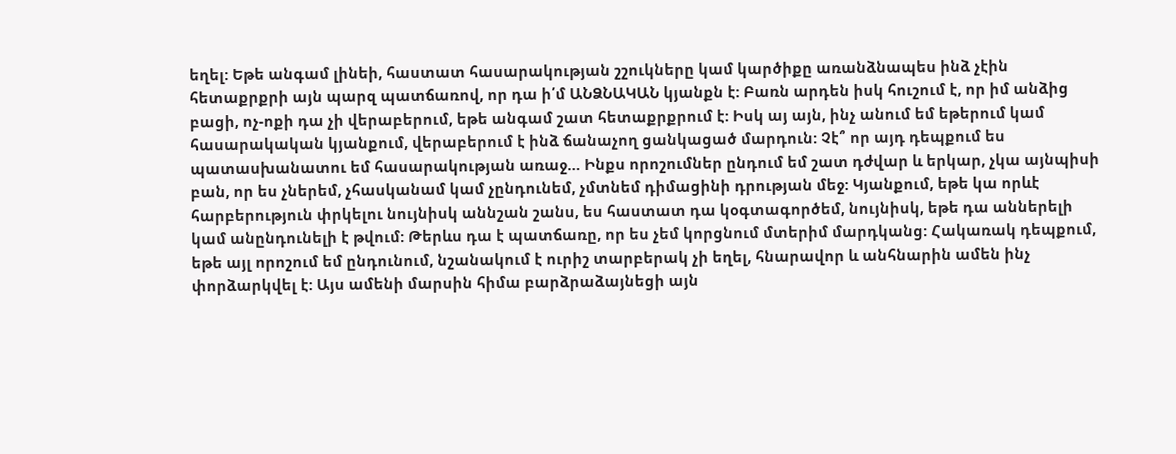եղել: Եթե անգամ լինեի, հաստատ հասարակության շշուկները կամ կարծիքը առանձնապես ինձ չէին հետաքրքրի այն պարզ պատճառով, որ դա ի՛մ ԱՆՁՆԱԿԱՆ կյանքն է: Բառն արդեն իսկ հուշում է, որ իմ անձից բացի, ոչ-ոքի դա չի վերաբերում, եթե անգամ շատ հետաքրքրում է: Իսկ այ այն, ինչ անում եմ եթերում կամ հասարակական կյանքում, վերաբերում է ինձ ճանաչող ցանկացած մարդուն: Չէ՞ որ այդ դեպքում ես պատասխանատու եմ հասարակության առաջ… Ինքս որոշումներ ընդում եմ շատ դժվար և երկար, չկա այնպիսի բան, որ ես չներեմ, չհասկանամ կամ չընդունեմ, չմտնեմ դիմացինի դրության մեջ: Կյանքում, եթե կա որևէ հարբերություն փրկելու նույնիսկ աննշան շանս, ես հաստատ դա կօգտագործեմ, նույնիսկ, եթե դա աններելի կամ անընդունելի է թվում: Թերևս դա է պատճառը, որ ես չեմ կորցնում մտերիմ մարդկանց: Հակառակ դեպքում, եթե այլ որոշում եմ ընդունում, նշանակում է ուրիշ տարբերակ չի եղել, հնարավոր և անհնարին ամեն ինչ փորձարկվել է: Այս ամենի մարսին հիմա բարձրաձայնեցի այն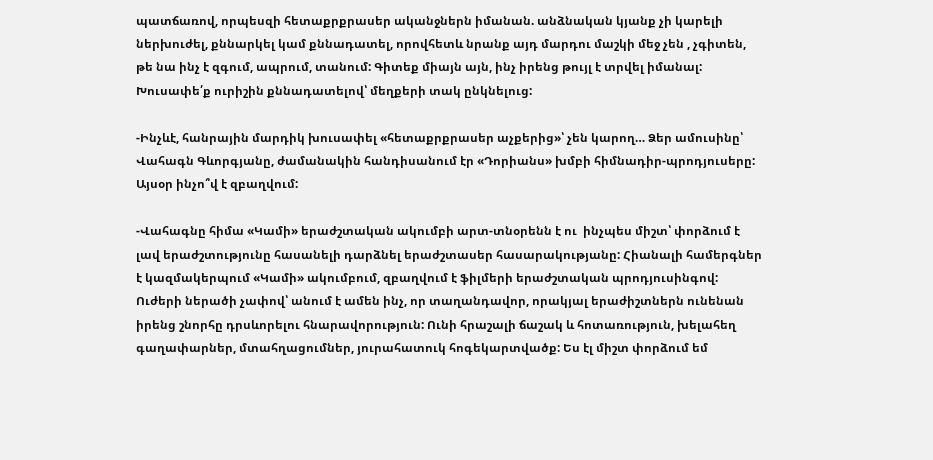պատճառով, որպեսզի հետաքրքրասեր ականջներն իմանան. անձնական կյանք չի կարելի ներխուժել, քննարկել կամ քննադատել, որովհետև նրանք այդ մարդու մաշկի մեջ չեն , չգիտեն, թե նա ինչ է զգում, ապրում, տանում: Գիտեք միայն այն, ինչ իրենց թույլ է տրվել իմանալ: Խուսափե՛ք ուրիշին քննադատելով՝ մեղքերի տակ ընկնելուց:

-Ինչևէ, հանրային մարդիկ խուսափել «հետաքրքրասեր աչքերից»՝ չեն կարող… Ձեր ամուսինը՝ Վահագն Գևորգյանը, ժամանակին հանդիսանում էր «Դորիանս» խմբի հիմնադիր-պրոդյուսերը: Այսօր ինչո՞վ է զբաղվում:

-Վահագնը հիմա «Կամի» երաժշտական ակումբի արտ-տնօրենն է ու  ինչպես միշտ՝ փորձում է լավ երաժշտությունը հասանելի դարձնել երաժշտասեր հասարակությանը: Հիանալի համերգներ է կազմակերպում «Կամի» ակումբում, զբաղվում է ֆիլմերի երաժշտական պրոդյուսինգով: Ուժերի ներածի չափով՝ անում է ամեն ինչ, որ տաղանդավոր, որակյալ երաժիշտներն ունենան իրենց շնորհը դրսևորելու հնարավորություն: Ունի հրաշալի ճաշակ և հոտառություն, խելահեղ գաղափարներ, մտահղացումներ, յուրահատուկ հոգեկարտվածք: Ես էլ միշտ փորձում եմ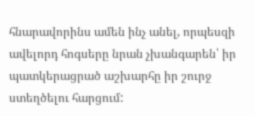հնարավորինս ամեն ինչ անել, որպեսզի ավելորդ հոգսերը նրան չխանգարեն՝ իր պատկերացրած աշխարհը իր շուրջ ստեղծելու հարցում: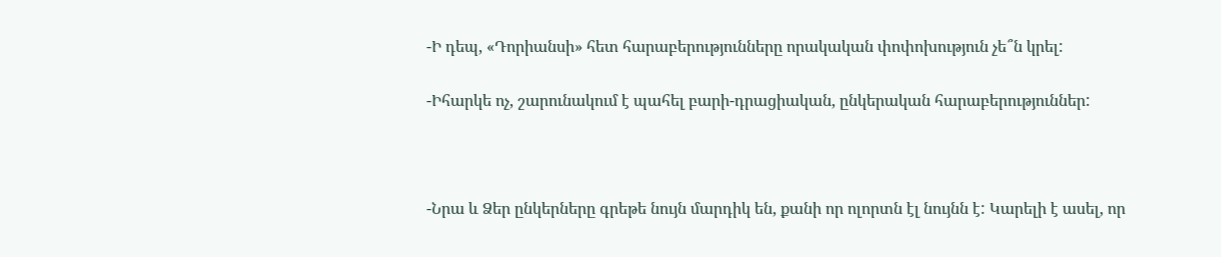-Ի դեպ, «Դորիանսի» հետ հարաբերությունները որակական փոփոխություն չե՞ն կրել:

-Իհարկե ոչ, շարունակում է պահել բարի-դրացիական, ընկերական հարաբերություններ:



-Նրա և Ձեր ընկերները գրեթե նույն մարդիկ են, քանի որ ոլորտն էլ նույնն է: Կարելի է ասել, որ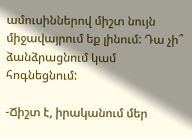ամուսիններով միշտ նույն միջավայրում եք լինում: Դա չի՞ ձանձրացնում կամ հոգնեցնում:

-Ճիշտ է, իրականում մեր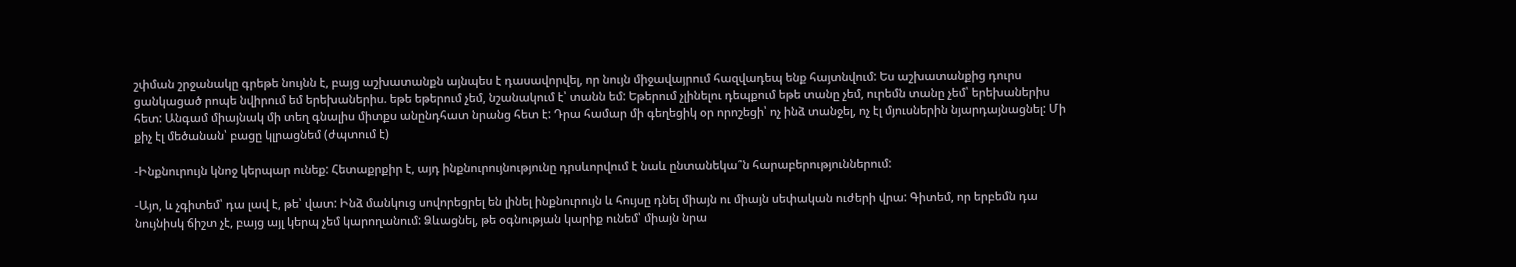շփման շրջանակը գրեթե նույնն է, բայց աշխատանքն այնպես է դասավորվել, որ նույն միջավայրում հազվադեպ ենք հայտնվում: Ես աշխատանքից դուրս ցանկացած րոպե նվիրում եմ երեխաներիս. եթե եթերում չեմ, նշանակում է՝ տանն եմ: Եթերում չլինելու դեպքում եթե տանը չեմ, ուրեմն տանը չեմ՝ երեխաներիս հետ: Անգամ միայնակ մի տեղ գնալիս միտքս անընդհատ նրանց հետ է: Դրա համար մի գեղեցիկ օր որոշեցի՝ ոչ ինձ տանջել, ոչ էլ մյուսներին նյարդայնացնել: Մի քիչ էլ մեծանան՝ բացը կլրացնեմ (ժպտում է)

-Ինքնուրույն կնոջ կերպար ունեք: Հետաքրքիր է, այդ ինքնուրույնությունը դրսևորվում է նաև ընտանեկա՞ն հարաբերություններում:

-Այո, և չգիտեմ՝ դա լավ է, թե՝ վատ: Ինձ մանկուց սովորեցրել են լինել ինքնուրույն և հույսը դնել միայն ու միայն սեփական ուժերի վրա: Գիտեմ, որ երբեմն դա նույնիսկ ճիշտ չէ, բայց այլ կերպ չեմ կարողանում: Ձևացնել, թե օգնության կարիք ունեմ՝ միայն նրա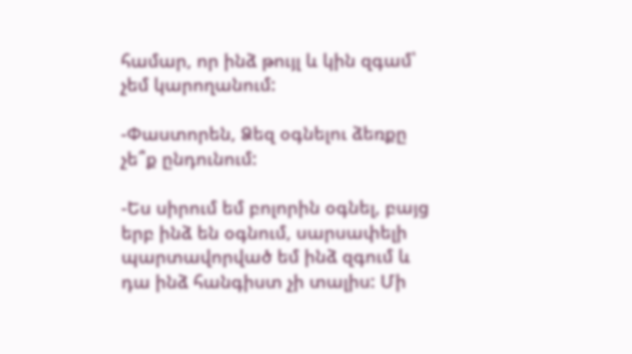համար, որ ինձ թույլ և կին զգամ՝ չեմ կարողանում:

-Փաստորեն, Ձեզ օգնելու ձեռքը չե՞ք ընդունում:

-Ես սիրում եմ բոլորին օգնել, բայց երբ ինձ են օգնում, սարսափելի պարտավորված եմ ինձ զգում և դա ինձ հանգիստ չի տալիս: Մի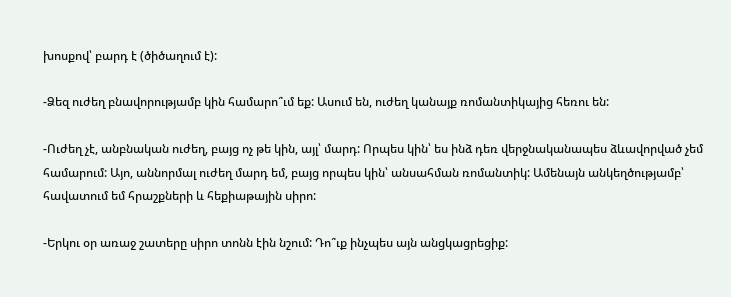խոսքով՝ բարդ է (ծիծաղում է):

-Ձեզ ուժեղ բնավորությամբ կին համարո՞ւմ եք: Ասում են, ուժեղ կանայք ռոմանտիկայից հեռու են:

-Ուժեղ չէ, անբնական ուժեղ, բայց ոչ թե կին, այլ՝ մարդ: Որպես կին՝ ես ինձ դեռ վերջնականապես ձևավորված չեմ համարում: Այո, աննորմալ ուժեղ մարդ եմ, բայց որպես կին՝ անսահման ռոմանտիկ: Ամենայն անկեղծությամբ՝ հավատում եմ հրաշքների և հեքիաթային սիրո:

-Երկու օր առաջ շատերը սիրո տոնն էին նշում: Դո՞ւք ինչպես այն անցկացրեցիք: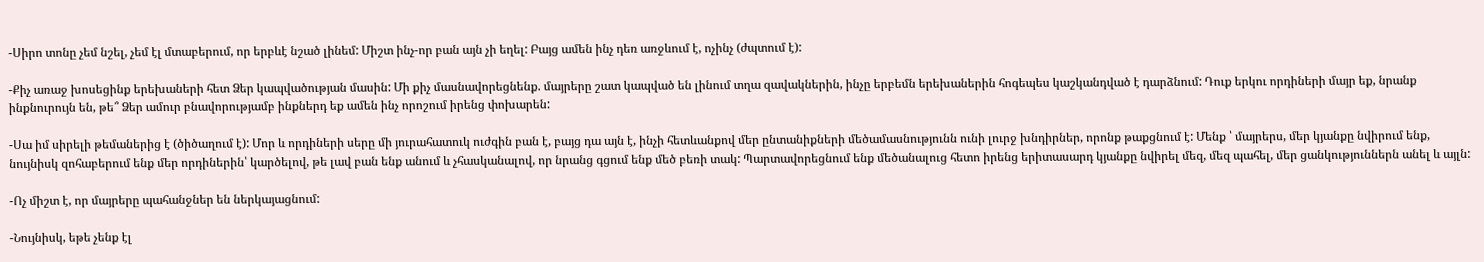-Սիրո տոնը չեմ նշել, չեմ էլ մտաբերում, որ երբևէ նշած լինեմ: Միշտ ինչ-որ բան այն չի եղել: Բայց ամեն ինչ դեռ առջևում է, ոչինչ (ժպտում է):

-Քիչ առաջ խոսեցինք երեխաների հետ Ձեր կապվածության մասին: Մի քիչ մասնավորեցնենք. մայրերը շատ կապված են լինում տղա զավակներին, ինչը երբեմն երեխաներին հոգեպես կաշկանդված է դարձնում: Դուք երկու որդիների մայր եք, նրանք ինքնուրույն են, թե՞ Ձեր ամուր բնավորությամբ ինքներդ եք ամեն ինչ որոշում իրենց փոխարեն:

-Սա իմ սիրելի թեմաներից է (ծիծաղում է): Մոր և որդիների սերը մի յուրահատուկ ուժգին բան է, բայց դա այն է, ինչի հետևանքով մեր ընտանիքների մեծամասնությունն ունի լուրջ խնդիրներ, որոնք թաքցնում է: Մենք ՝ մայրերս, մեր կյանքը նվիրում ենք, նույնիսկ զոհաբերում ենք մեր որդիներին՝ կարծելով, թե լավ բան ենք անում և չհասկանալով, որ նրանց գցում ենք մեծ բեռի տակ: Պարտավորեցնում ենք մեծանալուց հետո իրենց երիտասարդ կյանքը նվիրել մեզ, մեզ պահել, մեր ցանկություններն անել և այլն:

-Ոչ միշտ է, որ մայրերը պահանջներ են ներկայացնում:

-Նույնիսկ, եթե չենք էլ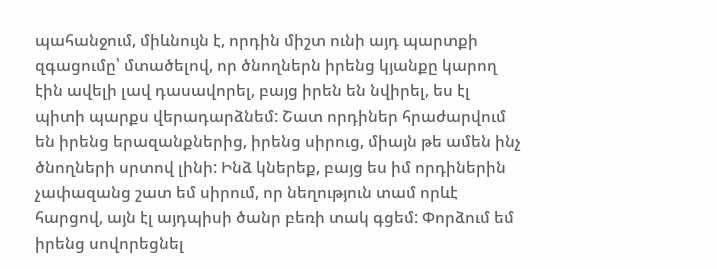պահանջում, միևնույն է, որդին միշտ ունի այդ պարտքի զգացումը՝ մտածելով, որ ծնողներն իրենց կյանքը կարող էին ավելի լավ դասավորել, բայց իրեն են նվիրել, ես էլ պիտի պարքս վերադարձնեմ: Շատ որդիներ հրաժարվում են իրենց երազանքներից, իրենց սիրուց, միայն թե ամեն ինչ ծնողների սրտով լինի: Ինձ կներեք, բայց ես իմ որդիներին չափազանց շատ եմ սիրում, որ նեղություն տամ որևէ հարցով, այն էլ այդպիսի ծանր բեռի տակ գցեմ: Փորձում եմ իրենց սովորեցնել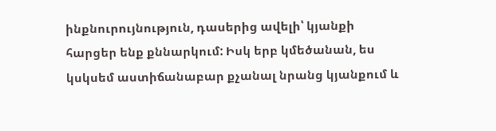ինքնուրույնություն, դասերից ավելի՝ կյանքի հարցեր ենք քննարկում: Իսկ երբ կմեծանան, ես կսկսեմ աստիճանաբար քչանալ նրանց կյանքում և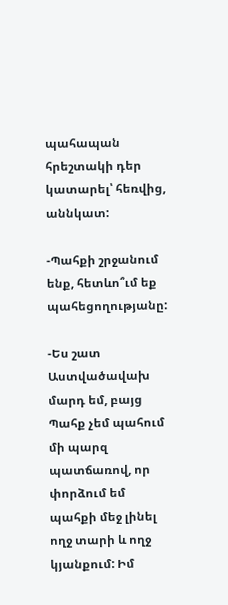պահապան հրեշտակի դեր կատարել՝ հեռվից, աննկատ:

-Պահքի շրջանում ենք, հետևո՞ւմ եք պահեցողությանը:

-Ես շատ Աստվածավախ մարդ եմ, բայց Պահք չեմ պահում մի պարզ պատճառով, որ փորձում եմ պահքի մեջ լինել ողջ տարի և ողջ կյանքում: Իմ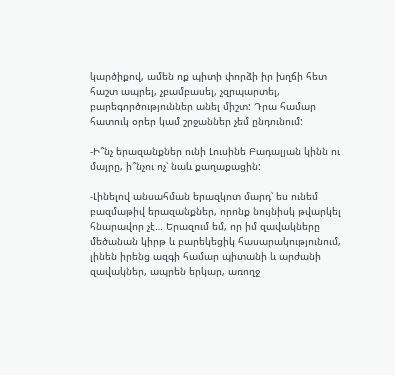կարծիքով, ամեն ոք պիտի փորձի իր խղճի հետ հաշտ ապրել, չբամբասել, չզրպարտել, բարեգործություններ անել միշտ: Դրա համար հատուկ օրեր կամ շրջաններ չեմ ընդունում:

-Ի՞նչ երազանքներ ունի Լուսինե Բադալյան կինն ու մայրը, ի՞նչու ոչ՝ նաև քաղաքացին:

-Լինելով անսահման երազկոտ մարդ՝ ես ունեմ բազմաթիվ երազանքներ, որոնք նույնիսկ թվարկել հնարավոր չէ… Երազում եմ, որ իմ զավակները մեծանան կիրթ և բարեկեցիկ հասարակությունում, լինեն իրենց ազգի համար պիտանի և արժանի զավակներ, ապրեն երկար, առողջ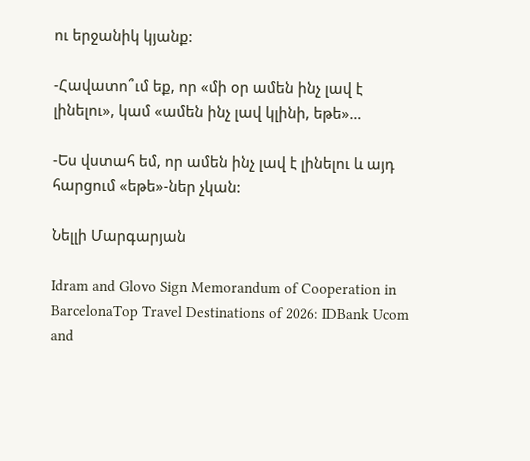ու երջանիկ կյանք:

-Հավատո՞ւմ եք, որ «մի օր ամեն ինչ լավ է լինելու», կամ «ամեն ինչ լավ կլինի, եթե»…

-Ես վստահ եմ, որ ամեն ինչ լավ է լինելու և այդ հարցում «եթե»-ներ չկան:

Նելլի Մարգարյան

Idram and Glovo Sign Memorandum of Cooperation in BarcelonaTop Travel Destinations of 2026: IDBank Ucom and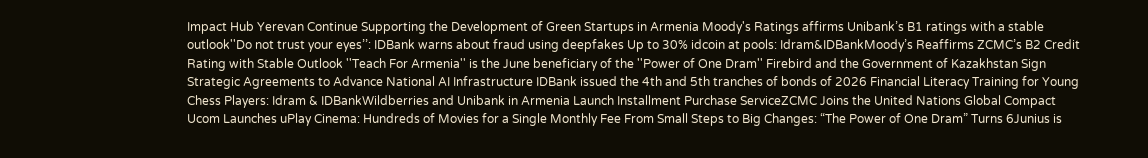Impact Hub Yerevan Continue Supporting the Development of Green Startups in Armenia Moody's Ratings affirms Unibank’s B1 ratings with a stable outlook''Do not trust your eyes’’: IDBank warns about fraud using deepfakes Up to 30% idcoin at pools: Idram&IDBankMoody’s Reaffirms ZCMC’s B2 Credit Rating with Stable Outlook ''Teach For Armenia'' is the June beneficiary of the ''Power of One Dram'' Firebird and the Government of Kazakhstan Sign Strategic Agreements to Advance National AI Infrastructure IDBank issued the 4th and 5th tranches of bonds of 2026 Financial Literacy Training for Young Chess Players: Idram & IDBankWildberries and Unibank in Armenia Launch Installment Purchase ServiceZCMC Joins the United Nations Global Compact Ucom Launches uPlay Cinema: Hundreds of Movies for a Single Monthly Fee From Small Steps to Big Changes: “The Power of One Dram” Turns 6Junius is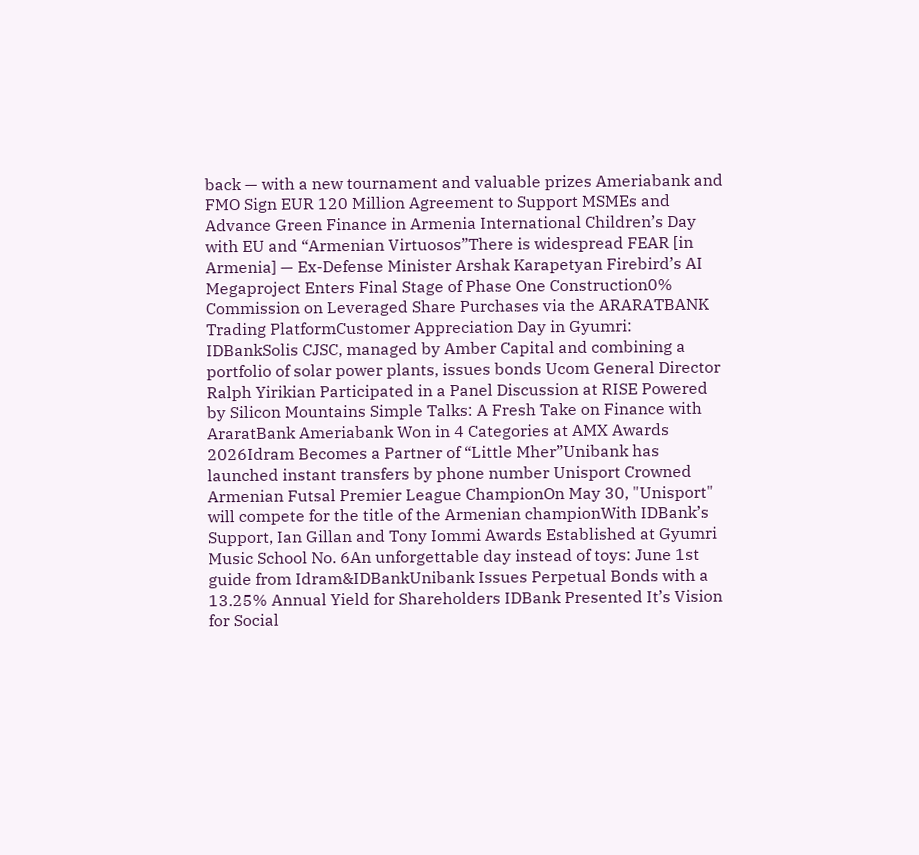back — with a new tournament and valuable prizes Ameriabank and FMO Sign EUR 120 Million Agreement to Support MSMEs and Advance Green Finance in Armenia International Children’s Day with EU and “Armenian Virtuosos”There is widespread FEAR [in Armenia] — Ex-Defense Minister Arshak Karapetyan Firebird’s AI Megaproject Enters Final Stage of Phase One Construction0% Commission on Leveraged Share Purchases via the ARARATBANK Trading PlatformCustomer Appreciation Day in Gyumri: IDBankSolis CJSC, managed by Amber Capital and combining a portfolio of solar power plants, issues bonds Ucom General Director Ralph Yirikian Participated in a Panel Discussion at RISE Powered by Silicon Mountains Simple Talks: A Fresh Take on Finance with AraratBank Ameriabank Won in 4 Categories at AMX Awards 2026Idram Becomes a Partner of “Little Mher”Unibank has launched instant transfers by phone number Unisport Crowned Armenian Futsal Premier League ChampionOn May 30, "Unisport" will compete for the title of the Armenian championWith IDBank’s Support, Ian Gillan and Tony Iommi Awards Established at Gyumri Music School No. 6An unforgettable day instead of toys: June 1st guide from Idram&IDBankUnibank Issues Perpetual Bonds with a 13.25% Annual Yield for Shareholders IDBank Presented It’s Vision for Social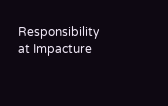Responsibility at Impacture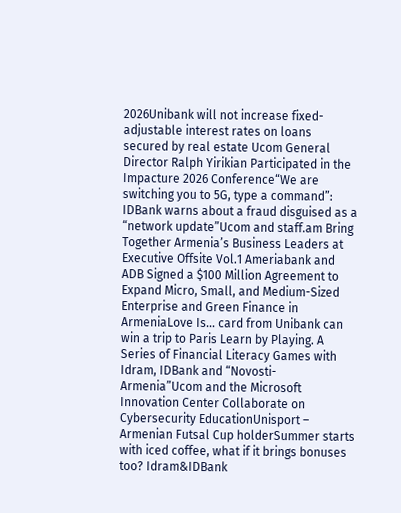2026Unibank will not increase fixed-adjustable interest rates on loans secured by real estate Ucom General Director Ralph Yirikian Participated in the Impacture 2026 Conference“We are switching you to 5G, type a command”: IDBank warns about a fraud disguised as a “network update”Ucom and staff.am Bring Together Armenia’s Business Leaders at Executive Offsite Vol.1 Ameriabank and ADB Signed a $100 Million Agreement to Expand Micro, Small, and Medium-Sized Enterprise and Green Finance in ArmeniaLove Is… card from Unibank can win a trip to Paris Learn by Playing. A Series of Financial Literacy Games with Idram, IDBank and “Novosti-Armenia”Ucom and the Microsoft Innovation Center Collaborate on Cybersecurity EducationUnisport – Armenian Futsal Cup holderSummer starts with iced coffee, what if it brings bonuses too? Idram&IDBank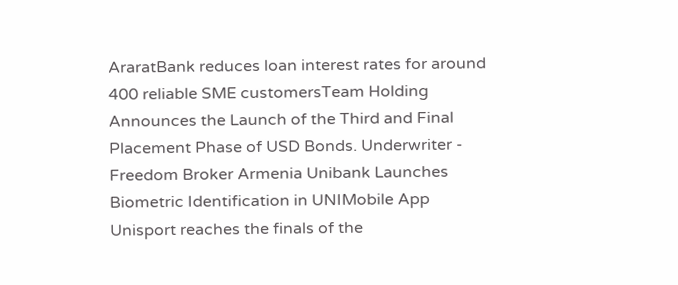AraratBank reduces loan interest rates for around 400 reliable SME customersTeam Holding Announces the Launch of the Third and Final Placement Phase of USD Bonds. Underwriter - Freedom Broker Armenia Unibank Launches Biometric Identification in UNIMobile App Unisport reaches the finals of the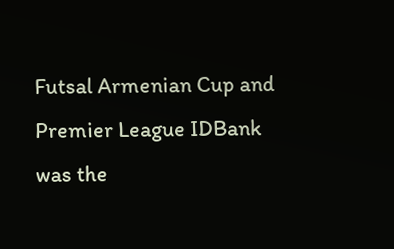Futsal Armenian Cup and Premier League IDBank was the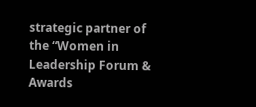strategic partner of the “Women in Leadership Forum & Awards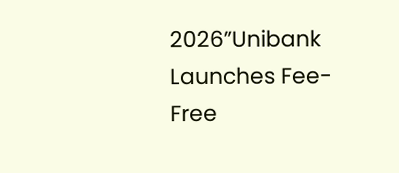2026”Unibank Launches Fee-Free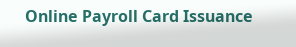Online Payroll Card Issuance